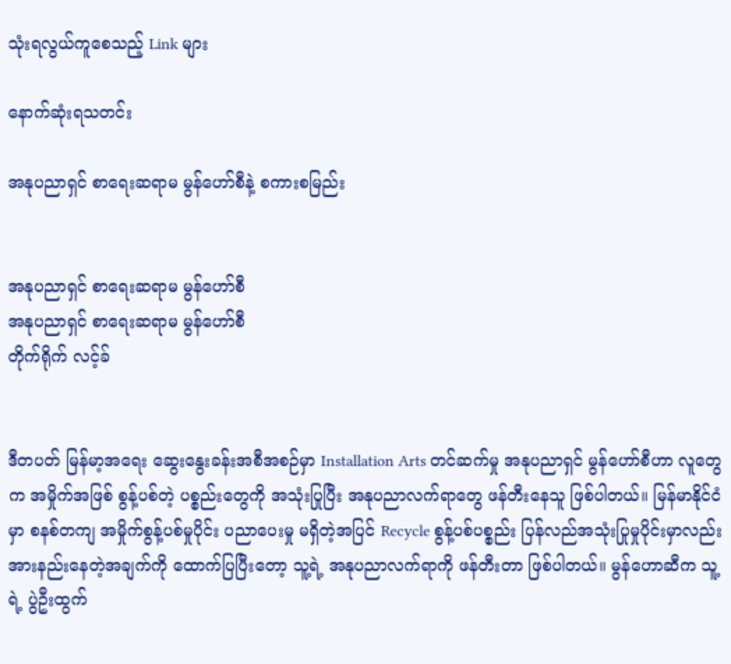သုံးရလွယ်ကူစေသည့် Link များ

နောက်ဆုံးရသတင်း

အနုပညာရှင် စာရေးဆရာမ မွန်ဟော်စီနဲ့ စကားစမြည်း


အနုပညာရှင် စာရေးဆရာမ မွန်ဟော်စီ
အနုပညာရှင် စာရေးဆရာမ မွန်ဟော်စီ
တိုက်ရိုက် လင့်ခ်


ဒီတပတ် မြန်မာ့အရေး ဆွေးနွေးခန်းအစီအစဉ်မှာ Installation Arts တင်ဆက်မှု အနုပညာရှင် မွန်ဟော်စီဟာ လူတွေက အမှိုက်အဖြစ် စွန့်ပစ်တဲ့ ပစ္စည်းတွေကို အသုံးပြုပြီး အနုပညာလက်ရာတွေ ဖန်တီးနေသူ ဖြစ်ပါတယ်။ မြန်မာနိုင်ငံမှာ စနစ်တကျ အမှိုက်စွန့်ပစ်မှုပိုင်း ပညာပေးမှု မရှိတဲ့အပြင် Recycle စွန့်ပစ်ပစ္စည်း ပြန်လည်အသုံးပြုမှုပိုင်းမှာလည်း အားနည်းနေတဲ့အချက်ကို ထောက်ပြပြီးတော့ သူ့ရဲ့ အနုပညာလက်ရာကို ဖန်တီးတာ ဖြစ်ပါတယ်။ မွန်ဟောဆီက သူ့ရဲ့ ပွဲဦးထွက်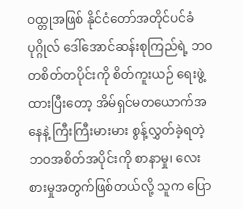ဝထ္တုအဖြစ် နိုင်ငံတော်အတိုင်ပင်ခံပုဂ္ဂိုလ် ဒေါ်အောင်ဆန်းစုကြည်ရဲ့ ဘဝတစိတ်တပိုင်းကို စိတ်ကူးယဉ် ရေးဖွဲ့ထားပြီးတော့ အိမ်ရှင်မတယောက်အနေနဲ့ ကြီးကြီးမားမား စွန့်လွှတ်ခဲ့ရတဲ့ ဘဝအစိတ်အပိုင်းကို စာနာမှု၊ လေးစားမှုအတွက်ဖြစ်တယ်လို့ သူက ပြော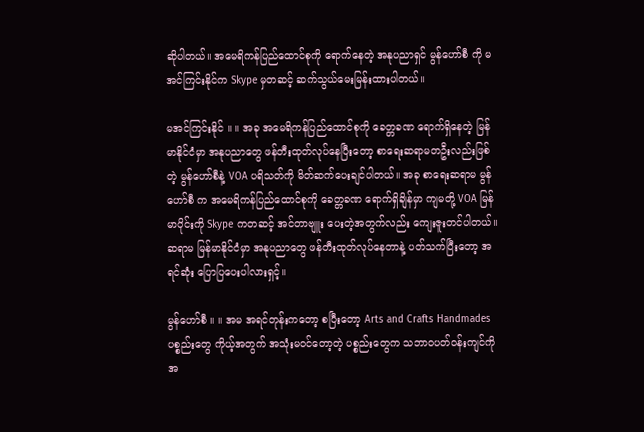ဆိုပါတယ်။ အမေရိကန်ပြည်ထောင်စုကို ရောက်နေတဲ့ အနုပညာရှင် မွန်ဟော်စီ ကို မအင်ကြင်းနိုင်က Skype မှတဆင့် ဆက်သွယ်မေးမြန်းထားပါတယ်။

မအင်ကြင်းနိုင် ။ ။ အခု အမေရိကန်ပြည်ထောင်စုကို ခေတ္တခဏ ရောက်ရှိနေတဲ့ မြန်မာနိုင်ငံမှာ အနုပညာတွေ ဖန်တီးထုတ်လုပ်နေပြီးတော့ စာရေးဆရာမတဦးလည်းဖြစ်တဲ့ မွန်ဟော်စီနဲ့ VOA ပရိသတ်ကို မိတ်ဆက်ပေးချင်ပါတယ်။ အခု စာရေးဆရာမ မွန်ဟော်စီ က အမေရိကန်ပြည်ထောင်စုကို ခေတ္တခဏ ရောက်ရှိချိန်မှာ ကျမတို့ VOA မြန်မာပိုင်းကို Skype ကတဆင့် အင်တာဗျူး ပေးတဲ့အတွက်လည်း ကျေးဇူးတင်ပါတယ်။ ဆရာမ မြန်မာနိုင်ငံမှာ အနုပညာတွေ ဖန်တီးထုတ်လုပ်နေတာနဲ့ ပတ်သက်ပြီးတော့ အရင်ဆုံး ပြောပြပေးပါလားရှင့်။

မွန်ဟော်စီ ။ ။ အမ အရင်တုန်းကတော့ စပြီးတော့ Arts and Crafts Handmades ပစ္စည်းတွေ ကိုယ့်အတွက် အသုံးမဝင်တော့တဲ့ ပစ္စည်းတွေက သဘာဝပတ်ဝန်းကျင်ကို အ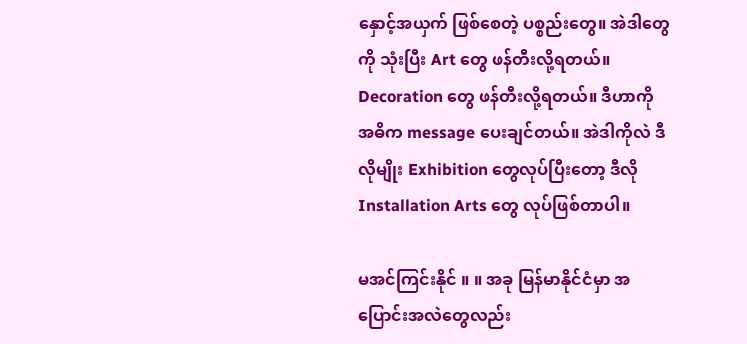နှောင့်အယှက် ဖြစ်စေတဲ့ ပစ္စည်းတွေ။ အဲဒါတွေကို သုံးပြီး Art တွေ ဖန်တီးလို့ရတယ်။ Decoration တွေ ဖန်တီးလို့ရတယ်။ ဒီဟာကို အဓိက message ပေးချင်တယ်။ အဲဒါကိုလဲ ဒီလိုမျိုး Exhibition တွေလုပ်ပြီးတော့ ဒီလို Installation Arts တွေ လုပ်ဖြစ်တာပါ။

မအင်ကြင်းနိုင် ။ ။ အခု မြန်မာနိုင်ငံမှာ အပြောင်းအလဲတွေလည်း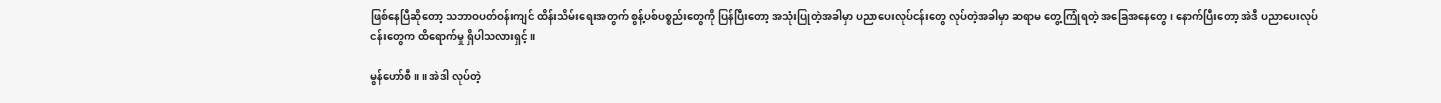ဖြစ်နေပြီဆိုတော့ သဘာဝပတ်ဝန်းကျင် ထိန်းသိမ်းရေးအတွက် စွန့်ပစ်ပစ္စည်းတွေကို ပြန်ပြီးတော့ အသုံးပြုတဲ့အခါမှာ ပညာပေးလုပ်ငန်းတွေ လုပ်တဲ့အခါမှာ ဆရာမ တွေ့ကြုံရတဲ့ အခြေအနေတွေ၊ နောက်ပြီးတော့ အဲဒီ ပညာပေးလုပ်ငန်းတွေက ထိရောက်မှု ရှိပါသလားရှင့်။

မွန်ဟော်စီ ။ ။ အဲဒါ လုပ်တဲ့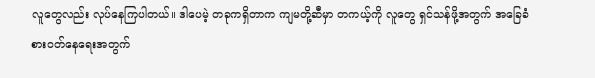လူတွေလည်း လုပ်နေကြပါတယ်။ ဒါပေမဲ့ တခုကရှိတာက ကျမတို့ဆီမှာ တကယ့်ကို လူတွေ ရှင်သန်ဖို့အတွက် အခြေခံစားဝတ်နေရေးအတွက်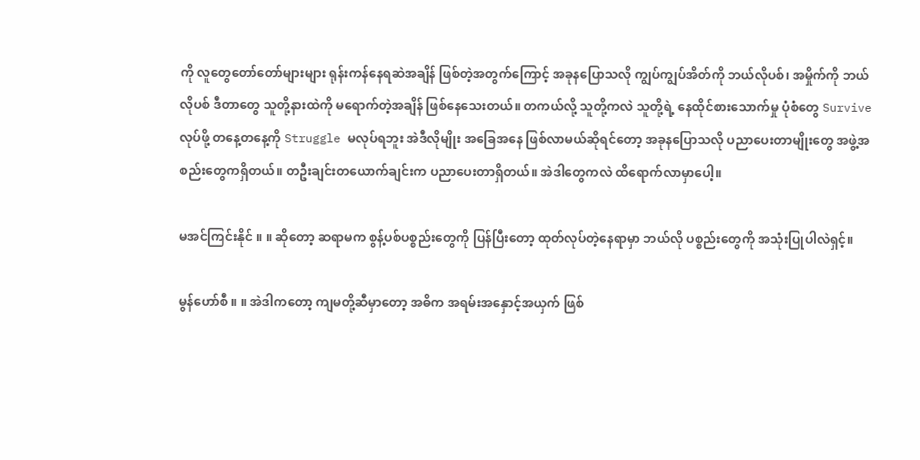ကို လူတွေတော်တော်များများ ရုန်းကန်နေရဆဲအချိန် ဖြစ်တဲ့အတွက်ကြောင့် အခုနပြောသလို ကျွပ်ကျွပ်အိတ်ကို ဘယ်လိုပစ်၊ အမှိုက်ကို ဘယ်လိုပစ် ဒီတာတွေ သူတို့နားထဲကို မရောက်တဲ့အချိန် ဖြစ်နေသေးတယ်။ တကယ်လို့ သူတို့ကလဲ သူတို့ရဲ့ နေထိုင်စားသောက်မှု ပုံစံတွေ Survive လုပ်ဖို့ တနေ့တနေ့ကို Struggle မလုပ်ရဘူး အဲဒီလိုမျိုး အခြေအနေ ဖြစ်လာမယ်ဆိုရင်တော့ အခုနပြောသလို ပညာပေးတာမျိုးတွေ အဖွဲ့အစည်းတွေကရှိတယ်။ တဦးချင်းတယောက်ချင်းက ပညာပေးတာရှိတယ်။ အဲဒါတွေကလဲ ထိရောက်လာမှာပေါ့။

မအင်ကြင်းနိုင် ။ ။ ဆိုတော့ ဆရာမက စွန့်ပစ်ပစ္စည်းတွေကို ပြန်ပြီးတော့ ထုတ်လုပ်တဲ့နေရာမှာ ဘယ်လို ပစ္စည်းတွေကို အသုံးပြုပါလဲရှင့်။

မွန်ဟော်စီ ။ ။ အဲဒါကတော့ ကျမတို့ဆီမှာတော့ အဓိက အရမ်းအနှောင့်အယှက် ဖြစ်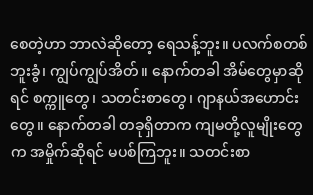စေတဲ့ဟာ ဘာလဲဆိုတော့ ရေသန့်ဘူး။ ပလက်စတစ်ဘူးခွံ၊ ကျွပ်ကျွပ်အိတ်။ နောက်တခါ အိမ်တွေမှာဆိုရင် စက္ကူတွေ၊ သတင်းစာတွေ၊ ဂျာနယ်အဟောင်းတွေ။ နောက်တခါ တခုရှိတာက ကျမတို့လူမျိုးတွေက အမှိုက်ဆိုရင် မပစ်ကြဘူး။ သတင်းစာ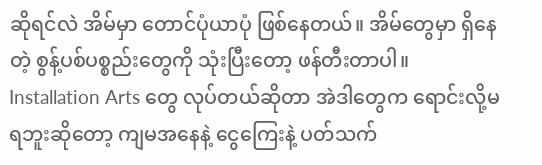ဆိုရင်လဲ အိမ်မှာ တောင်ပုံယာပုံ ဖြစ်နေတယ်။ အိမ်တွေမှာ ရှိနေတဲ့ စွန့်ပစ်ပစ္စည်းတွေကို သုံးပြီးတော့ ဖန်တီးတာပါ။ Installation Arts တွေ လုပ်တယ်ဆိုတာ အဲဒါတွေက ရောင်းလို့မရဘူးဆိုတော့ ကျမအနေနဲ့ ငွေကြေးနဲ့ ပတ်သက်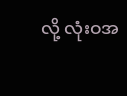လို့ လုံးဝအ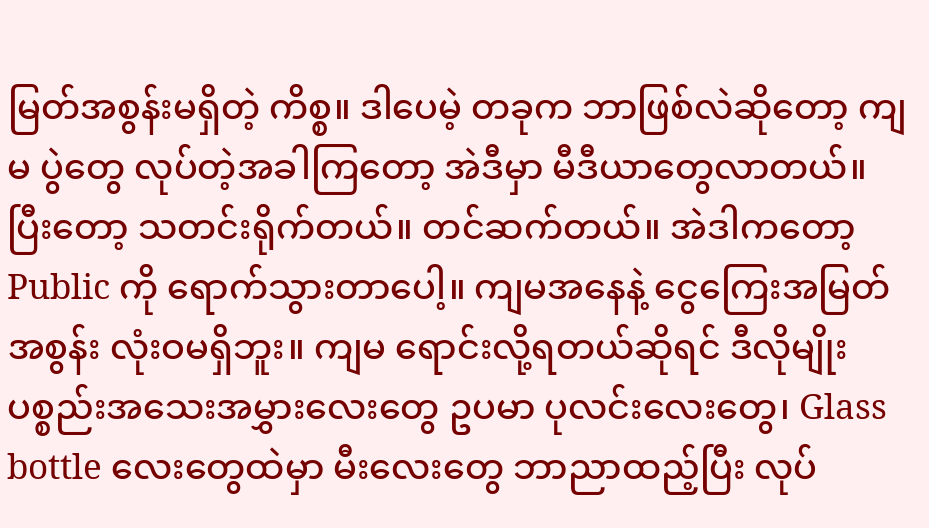မြတ်အစွန်းမရှိတဲ့ ကိစ္စ။ ဒါပေမဲ့ တခုက ဘာဖြစ်လဲဆိုတော့ ကျမ ပွဲတွေ လုပ်တဲ့အခါကြတော့ အဲဒီမှာ မီဒီယာတွေလာတယ်။ ပြီးတော့ သတင်းရိုက်တယ်။ တင်ဆက်တယ်။ အဲဒါကတော့ Public ကို ရောက်သွားတာပေါ့။ ကျမအနေနဲ့ ငွေကြေးအမြတ်အစွန်း လုံးဝမရှိဘူး။ ကျမ ရောင်းလို့ရတယ်ဆိုရင် ဒီလိုမျိုး ပစ္စည်းအသေးအမွှားလေးတွေ ဥပမာ ပုလင်းလေးတွေ၊ Glass bottle လေးတွေထဲမှာ မီးလေးတွေ ဘာညာထည့်ပြီး လုပ်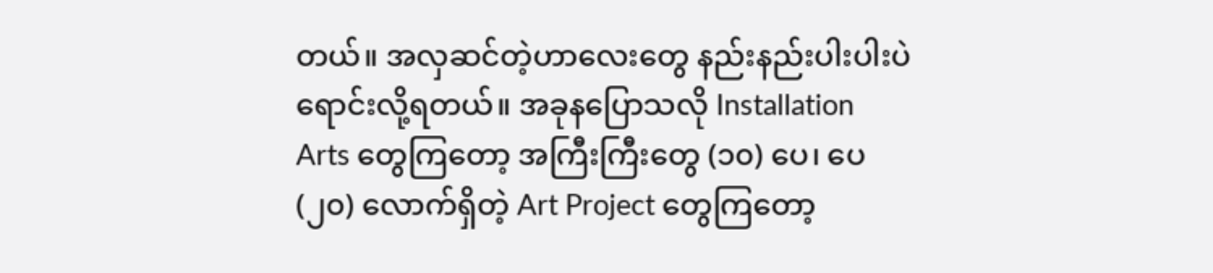တယ်။ အလှဆင်တဲ့ဟာလေးတွေ နည်းနည်းပါးပါးပဲ ရောင်းလို့ရတယ်။ အခုနပြောသလို Installation Arts တွေကြတော့ အကြီးကြီးတွေ (၁၀) ပေ၊ ပေ (၂၀) လောက်ရှိတဲ့ Art Project တွေကြတော့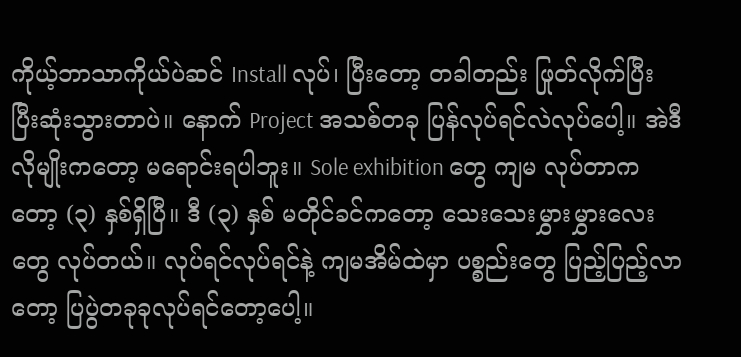ကိုယ့်ဘာသာကိုယ်ပဲဆင် Install လုပ်၊ ပြီးတော့ တခါတည်း ဖြုတ်လိုက်ပြီး ပြီးဆုံးသွားတာပဲ။ နောက် Project အသစ်တခု ပြန်လုပ်ရင်လဲလုပ်ပေါ့။ အဲဒီလိုမျိုးကတော့ မရောင်းရပါဘူး။ Sole exhibition တွေ ကျမ လုပ်တာကတော့ (၃) နှစ်ရှိပြီ။ ဒီ (၃) နှစ် မတိုင်ခင်ကတော့ သေးသေးမွှားမွှားလေးတွေ လုပ်တယ်။ လုပ်ရင်လုပ်ရင်နဲ့ ကျမအိမ်ထဲမှာ ပစ္စည်းတွေ ပြည့်ပြည့်လာတော့ ပြပွဲတခုခုလုပ်ရင်တော့ပေါ့။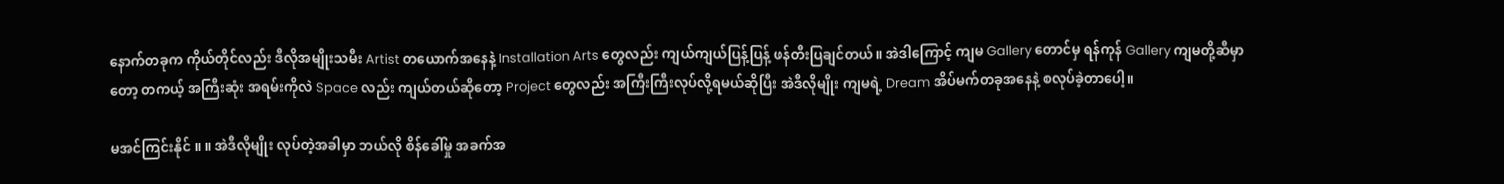နောက်တခုက ကိုယ်တိုင်လည်း ဒီလိုအမျိုးသမီး Artist တယောက်အနေနဲ့ Installation Arts တွေလည်း ကျယ်ကျယ်ပြန့်ပြန့် ဖန်တီးပြချင်တယ်။ အဲဒါကြောင့် ကျမ Gallery တောင်မှ ရန်ကုန် Gallery ကျမတို့ဆီမှာတော့ တကယ့် အကြီးဆုံး အရမ်းကိုလဲ Space လည်း ကျယ်တယ်ဆိုတော့ Project တွေလည်း အကြီးကြီးလုပ်လို့ရမယ်ဆိုပြီး အဲဒီလိုမျိုး ကျမရဲ့ Dream အိပ်မက်တခုအနေနဲ့ စလုပ်ခဲ့တာပေါ့။

မအင်ကြင်းနိုင် ။ ။ အဲဒီလိုမျိုး လုပ်တဲ့အခါမှာ ဘယ်လို စိန်ခေါ်မှု အခက်အ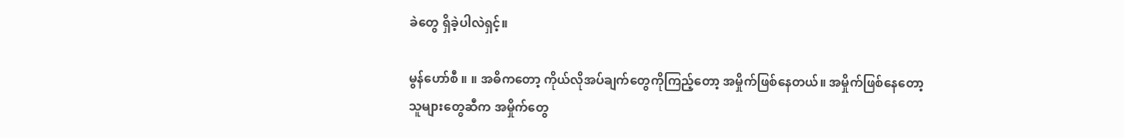ခဲတွေ ရှိခဲ့ပါလဲရှင့်။

မွန်ဟော်စီ ။ ။ အဓိကတော့ ကိုယ်လိုအပ်ချက်တွေကိုကြည့်တော့ အမှိုက်ဖြစ်နေတယ်။ အမှိုက်ဖြစ်နေတော့ သူများတွေဆီက အမှိုက်တွေ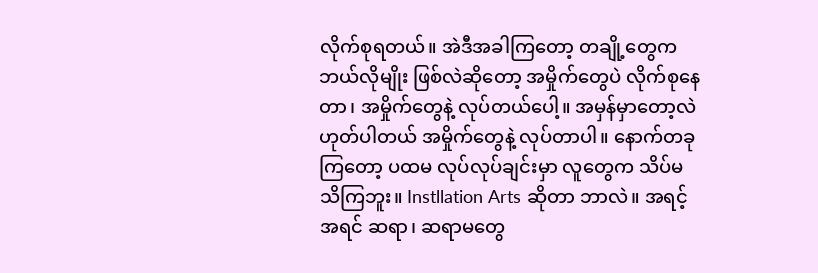လိုက်စုရတယ်။ အဲဒီအခါကြတော့ တချို့တွေက ဘယ်လိုမျိုး ဖြစ်လဲဆိုတော့ အမှိုက်တွေပဲ လိုက်စုနေတာ၊ အမှိုက်တွေနဲ့ လုပ်တယ်ပေါ့။ အမှန်မှာတော့လဲ ဟုတ်ပါတယ် အမှိုက်တွေနဲ့ လုပ်တာပါ။ နောက်တခုကြတော့ ပထမ လုပ်လုပ်ချင်းမှာ လူတွေက သိပ်မသိကြဘူး။ Instllation Arts ဆိုတာ ဘာလဲ။ အရင့်အရင် ဆရာ၊ ဆရာမတွေ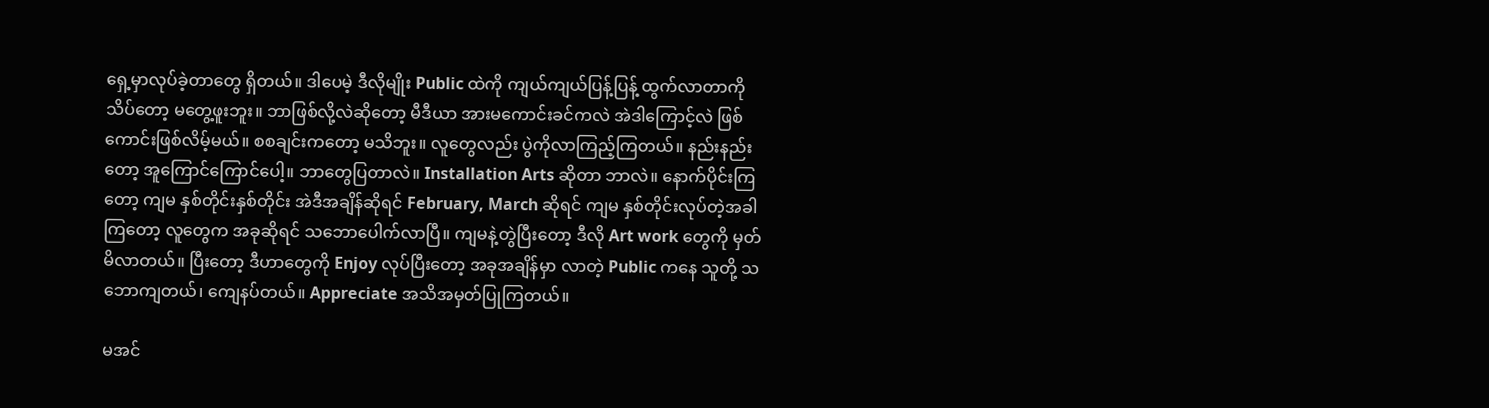ရှေ့မှာလုပ်ခဲ့တာတွေ ရှိတယ်။ ဒါပေမဲ့ ဒီလိုမျိုး Public ထဲကို ကျယ်ကျယ်ပြန့်ပြန့် ထွက်လာတာကို သိပ်တော့ မတွေ့ဖူးဘူး။ ဘာဖြစ်လို့လဲဆိုတော့ မီဒီယာ အားမကောင်းခင်ကလဲ အဲဒါကြောင့်လဲ ဖြစ်ကောင်းဖြစ်လိမ့်မယ်။ စစချင်းကတော့ မသိဘူး။ လူတွေလည်း ပွဲကိုလာကြည့်ကြတယ်။ နည်းနည်းတော့ အူကြောင်ကြောင်ပေါ့။ ဘာတွေပြတာလဲ။ Installation Arts ဆိုတာ ဘာလဲ။ နောက်ပိုင်းကြတော့ ကျမ နှစ်တိုင်းနှစ်တိုင်း အဲဒီအချိန်ဆိုရင် February, March ဆိုရင် ကျမ နှစ်တိုင်းလုပ်တဲ့အခါကြတော့ လူတွေက အခုဆိုရင် သဘောပေါက်လာပြီ။ ကျမနဲ့တွဲပြီးတော့ ဒီလို Art work တွေကို မှတ်မိလာတယ်။ ပြီးတော့ ဒီဟာတွေကို Enjoy လုပ်ပြီးတော့ အခုအချိန်မှာ လာတဲ့ Public ကနေ သူတို့ သဘောကျတယ်၊ ကျေနပ်တယ်။ Appreciate အသိအမှတ်ပြုကြတယ်။

မအင်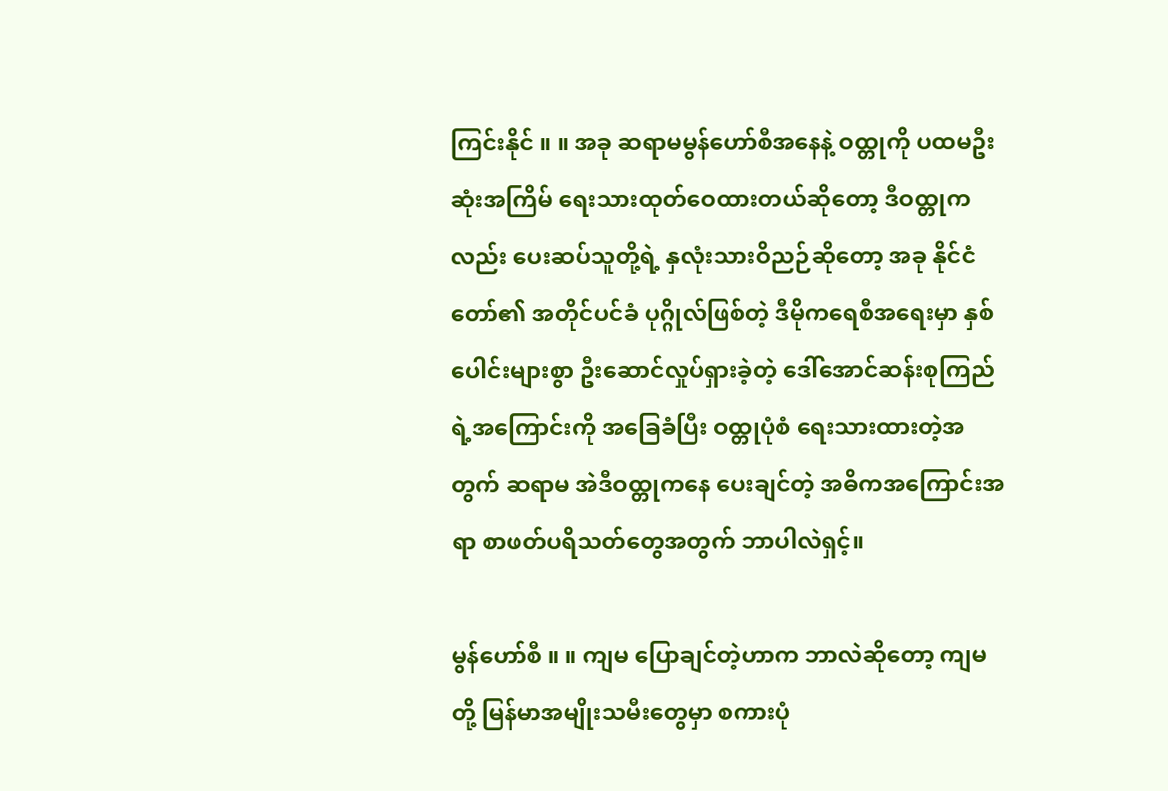ကြင်းနိုင် ။ ။ အခု ဆရာမမွန်ဟော်စီအနေနဲ့ ဝထ္တုကို ပထမဦးဆုံးအကြိမ် ရေးသားထုတ်ဝေထားတယ်ဆိုတော့ ဒီဝထ္တုကလည်း ပေးဆပ်သူတို့ရဲ့ နှလုံးသားဝိညဉ်ဆိုတော့ အခု နိုင်ငံတော်၏ အတိုင်ပင်ခံ ပုဂ္ဂိုလ်ဖြစ်တဲ့ ဒီမိုကရေစီအရေးမှာ နှစ်ပေါင်းများစွာ ဦးဆောင်လှုပ်ရှားခဲ့တဲ့ ဒေါ်အောင်ဆန်းစုကြည်ရဲ့အကြောင်းကို အခြေခံပြီး ဝထ္တုပုံစံ ရေးသားထားတဲ့အတွက် ဆရာမ အဲဒီဝထ္တုကနေ ပေးချင်တဲ့ အဓိကအကြောင်းအရာ စာဖတ်ပရိသတ်တွေအတွက် ဘာပါလဲရှင့်။

မွန်ဟော်စီ ။ ။ ကျမ ပြောချင်တဲ့ဟာက ဘာလဲဆိုတော့ ကျမတို့ မြန်မာအမျိုးသမီးတွေမှာ စကားပုံ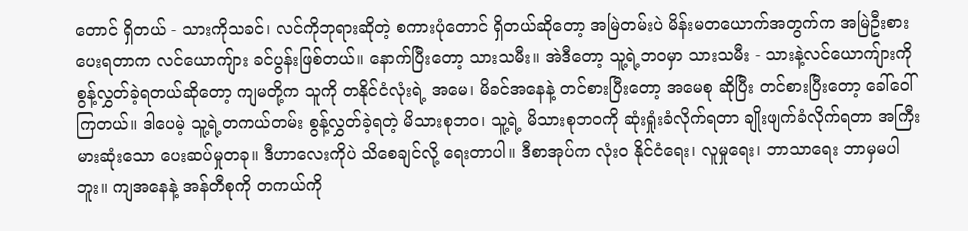တောင် ရှိတယ် - သားကိုသခင်၊ လင်ကိုဘုရားဆိုတဲ့ စကားပုံတောင် ရှိတယ်ဆိုတော့ အမြဲတမ်းပဲ မိန်းမတယောက်အတွက်က အမြဲဦးစားပေးရတာက လင်ယောကျ်ား ခင်ပွန်းဖြစ်တယ်။ နောက်ပြီးတော့ သားသမီး။ အဲဒီတော့ သူ့ရဲ့ဘဝမှာ သားသမီး - သားနဲ့လင်ယောကျ်ားကို စွန့်လွှတ်ခဲ့ရတယ်ဆိုတော့ ကျမတို့က သူကို တနိုင်ငံလုံးရဲ့ အမေ၊ မိခင်အနေနဲ့ တင်စားပြီးတော့ အမေစု ဆိုပြီး တင်စားပြီးတော့ ခေါ်ဝေါ်ကြတယ်။ ဒါပေမဲ့ သူ့ရဲ့တကယ်တမ်း စွန့်လွှတ်ခဲ့ရတဲ့ မိသားစုဘဝ၊ သူ့ရဲ့ မိသားစုဘဝကို ဆုံးရှုံးခံလိုက်ရတာ ချိုးဖျက်ခံလိုက်ရတာ အကြီးမားဆုံးသော ပေးဆပ်မှုတခု။ ဒီဟာလေးကိုပဲ သိစေချင်လို့ ရေးတာပါ။ ဒီစာအုပ်က လုံးဝ နိုင်ငံရေး၊ လူမှုရေး၊ ဘာသာရေး ဘာမှမပါဘူး။ ကျအနေနဲ့ အန်တီစုကို တကယ်ကို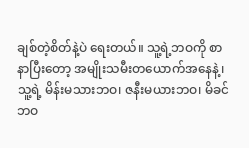ချစ်တဲ့စိတ်နဲ့ပဲ ရေးတယ်။ သူ့ရဲ့ဘဝကို စာနာပြီးတော့ အမျိုးသမီးတယောက်အနေနဲ့၊ သူ့ရဲ့ မိန်းမသားဘဝ၊ ဇနီးမယားဘဝ၊ မိခင်ဘဝ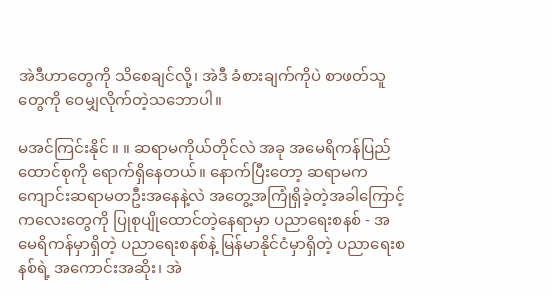အဲဒီဟာတွေကို သိစေချင်လို့၊ အဲဒီ ခံစားချက်ကိုပဲ စာဖတ်သူတွေကို ဝေမျှလိုက်တဲ့သဘောပါ။

မအင်ကြင်းနိုင် ။ ။ ဆရာမကိုယ်တိုင်လဲ အခု အမေရိကန်ပြည်ထောင်စုကို ရောက်ရှိနေတယ်။ နောက်ပြီးတော့ ဆရာမက ကျောင်းဆရာမတဦးအနေနဲ့လဲ အတွေ့အကြုံရှိခဲ့တဲ့အခါကြောင့် ကလေးတွေကို ပြုစုပျိုထောင်တဲ့နေရာမှာ ပညာရေးစနစ် - အမေရိကန်မှာရှိတဲ့ ပညာရေးစနစ်နဲ့ မြန်မာနိုင်ငံမှာရှိတဲ့ ပညာရေးစနစ်ရဲ့ အကောင်းအဆိုး၊ အဲ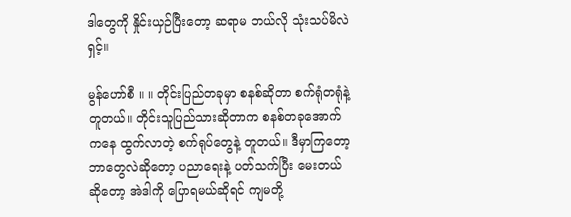ဒါတွေကို နှိုင်းယှဉ်ပြီးတော့ ဆရာမ ဘယ်လို သုံးသပ်မိလဲရှင့်။

မွန်ဟော်စီ ။ ။ တိုင်းပြည်တခုမှာ စနစ်ဆိုတာ စက်ရုံတရုံနဲ့တူတယ်။ တိုင်းသူပြည်သားဆိုတာက စနစ်တခုအောက်ကနေ ထွက်လာတဲ့ စက်ရုပ်တွေနဲ့ တူတယ်။ ဒီမှာကြတော့ ဘာတွေလဲဆိုတော့ ပညာရေးနဲ့ ပတ်သက်ပြီး မေးတယ်ဆိုတော့ အဲဒါကို ပြောရမယ်ဆိုရင် ကျမတို့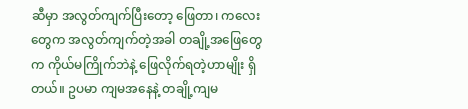ဆီမှာ အလွတ်ကျက်ပြီးတော့ ဖြေတာ၊ ကလေးတွေက အလွတ်ကျက်တဲ့အခါ တချို့အဖြေတွေက ကိုယ်မကြိုက်ဘဲနဲ့ ဖြေလိုက်ရတဲ့ဟာမျိုး ရှိတယ်။ ဥပမာ ကျမအနေနဲ့ တချို့ကျမ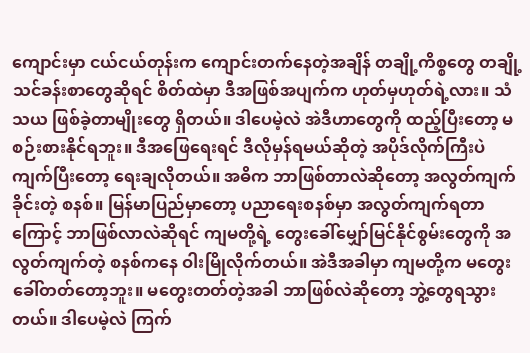ကျောင်းမှာ ငယ်ငယ်တုန်းက ကျောင်းတက်နေတဲ့အချိန် တချို့ကိစ္စတွေ တချို့ သင်ခန်းစာတွေဆိုရင် စိတ်ထဲမှာ ဒီအဖြစ်အပျက်က ဟုတ်မှဟုတ်ရဲ့လား။ သံသယ ဖြစ်ခဲ့တာမျိုးတွေ ရှိတယ်။ ဒါပေမဲ့လဲ အဲဒီဟာတွေကို ထည့်ပြီးတော့ မစဉ်းစားနိုင်ရဘူး။ ဒီအဖြေရေးရင် ဒီလိုမှန်ရမယ်ဆိုတဲ့ အပိုဒ်လိုက်ကြီးပဲ ကျက်ပြီးတော့ ရေးချလိုတယ်။ အဓိက ဘာဖြစ်တာလဲဆိုတော့ အလွတ်ကျက်ခိုင်းတဲ့ စနစ်။ မြန်မာပြည်မှာတော့ ပညာရေးစနစ်မှာ အလွတ်ကျက်ရတာကြောင့် ဘာဖြစ်လာလဲဆိုရင် ကျမတို့ရဲ့ တွေးခေါ်မျှော်မြင်နိုင်စွမ်းတွေကို အလွတ်ကျက်တဲ့ စနစ်ကနေ ဝါးမြိုလိုက်တယ်။ အဲဒီအခါမှာ ကျမတို့က မတွေးခေါ်တတ်တော့ဘူး။ မတွေးတတ်တဲ့အခါ ဘာဖြစ်လဲဆိုတော့ ဘွဲ့တွေရသွားတယ်။ ဒါပေမဲ့လဲ ကြက်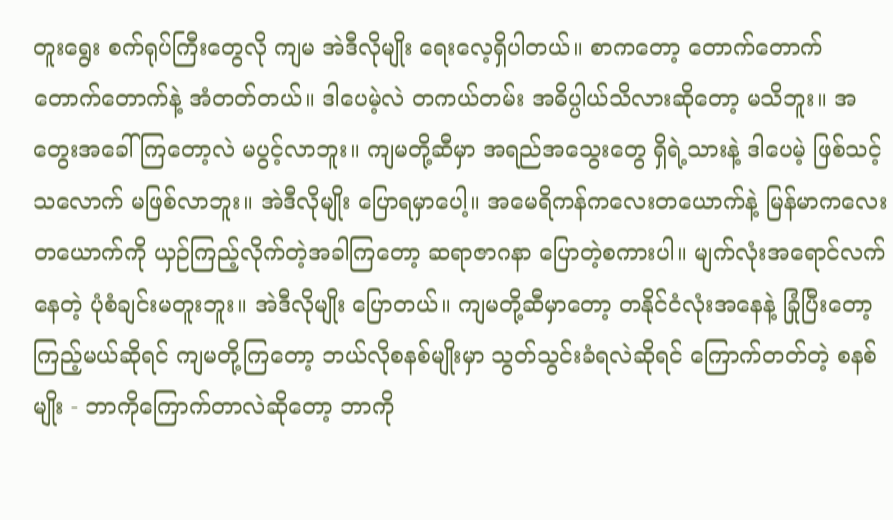တူးရွေး စက်ရုပ်ကြီးတွေလို ကျမ အဲဒီလိုမျိုး ရေးလေ့ရှိပါတယ်။ စာကတော့ တောက်တောက် တောက်တောက်နဲ့ အံတတ်တယ်။ ဒါပေမဲ့လဲ တကယ်တမ်း အဓိပ္ပါယ်သိလားဆိုတော့ မသိဘူး။ အတွေးအခေါ်ကြတော့လဲ မပွင့်လာဘူး။ ကျမတို့ဆီမှာ အရည်အသွေးတွေ ရှိရဲ့သားနဲ့ ဒါပေမဲ့ ဖြစ်သင့်သလောက် မဖြစ်လာဘူး။ အဲဒီလိုမျိုး ပြောရမှာပေါ့။ အမေရိကန်ကလေးတယောက်နဲ့ မြန်မာကလေးတယောက်ကို ယှဉ်ကြည့်လိုက်တဲ့အခါကြတော့ ဆရာဇာဂနာ ပြောတဲ့စကားပါ။ မျက်လုံးအရောင်လက်နေတဲ့ ပုံစံချင်းမတူးဘူး။ အဲဒီလိုမျိုး ပြောတယ်။ ကျမတို့ဆီမှာတော့ တနိုင်ငံလုံးအနေနဲ့ ခြုံပြီးတော့ ကြည့်မယ်ဆိုရင် ကျမတို့ကြတော့ ဘယ်လိုစနစ်မျိုးမှာ သွတ်သွင်းခံရလဲဆိုရင် ကြောက်တတ်တဲ့ စနစ်မျိုး - ဘာကိုကြောက်တာလဲဆိုတော့ ဘာကို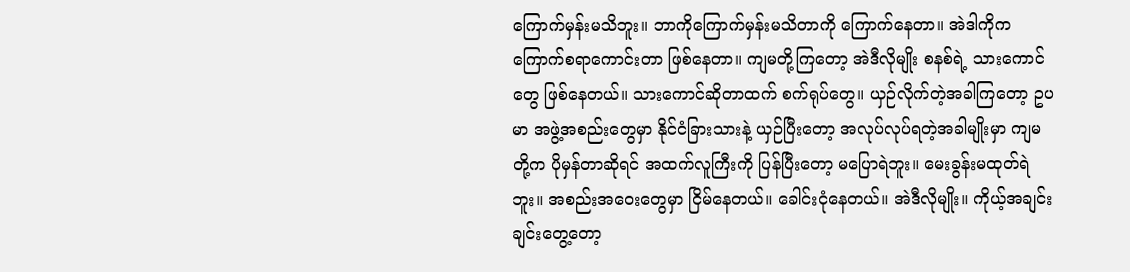ကြောက်မှန်းမသိဘူး။ ဘာကိုကြောက်မှန်းမသိတာကို ကြောက်နေတာ။ အဲဒါကိုက ကြောက်စရာကောင်းတာ ဖြစ်နေတာ။ ကျမတို့ကြတော့ အဲဒီလိုမျိုး စနစ်ရဲ့ သားကောင်တွေ ဖြစ်နေတယ်။ သားကောင်ဆိုတာထက် စက်ရုပ်တွေ။ ယှဉ်လိုက်တဲ့အခါကြတော့ ဥပမာ အဖွဲ့အစည်းတွေမှာ နိုင်ငံခြားသားနဲ့ ယှဉ်ပြီးတော့ အလုပ်လုပ်ရတဲ့အခါမျိုးမှာ ကျမတို့က ပိုမှန်တာဆိုရင် အထက်လူကြီးကို ပြန်ပြီးတော့ မပြောရဲဘူး။ မေးခွန်းမထုတ်ရဲဘူး။ အစည်းအဝေးတွေမှာ ငြိမ်နေတယ်။ ခေါင်းငုံနေတယ်။ အဲဒီလိုမျိုး။ ကိုယ့်အချင်းချင်းတွေ့တော့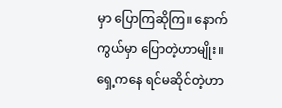မှာ ပြောကြဆိုကြ။ နောက်ကွယ်မှာ ပြောတဲ့ဟာမျိုး။ ရှေ့ကနေ ရင်မဆိုင်တဲ့ဟာ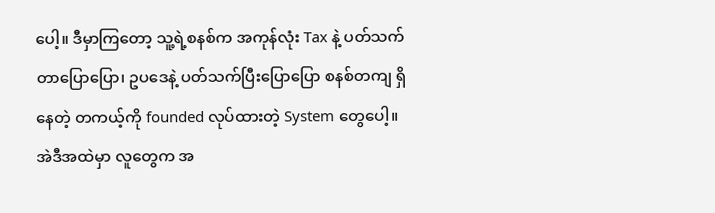ပေါ့။ ဒီမှာကြတော့ သူ့ရဲ့စနစ်က အကုန်လုံး Tax နဲ့ ပတ်သက်တာပြောပြော၊ ဥပဒေနဲ့ ပတ်သက်ပြီးပြောပြော စနစ်တကျ ရှိနေတဲ့ တကယ့်ကို founded လုပ်ထားတဲ့ System တွေပေါ့။ အဲဒီအထဲမှာ လူတွေက အ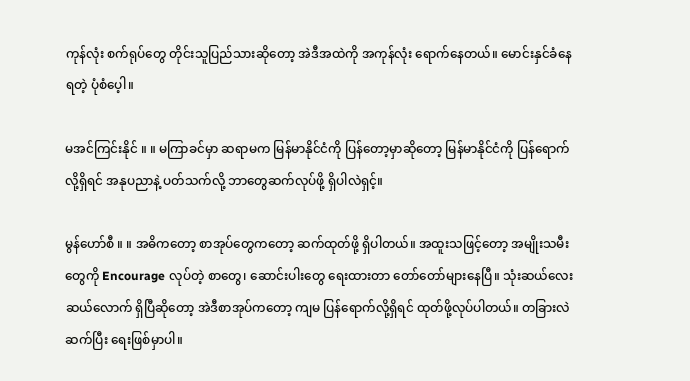ကုန်လုံး စက်ရုပ်တွေ တိုင်းသူပြည်သားဆိုတော့ အဲဒီအထဲကို အကုန်လုံး ရောက်နေတယ်။ မောင်းနှင်ခံနေရတဲ့ ပုံစံပေ့ါ။

မအင်ကြင်းနိုင် ။ ။ မကြာခင်မှာ ဆရာမက မြန်မာနိုင်ငံကို ပြန်တော့မှာဆိုတော့ မြန်မာနိုင်ငံကို ပြန်ရောက်လို့ရှိရင် အနုပညာနဲ့ ပတ်သက်လို့ ဘာတွေဆက်လုပ်ဖို့ ရှိပါလဲရှင့်။

မွန်ဟော်စီ ။ ။ အဓိကတော့ စာအုပ်တွေကတော့ ဆက်ထုတ်ဖို့ ရှိပါတယ်။ အထူးသဖြင့်တော့ အမျိုးသမီးတွေကို Encourage လုပ်တဲ့ စာတွေ၊ ဆောင်းပါးတွေ ရေးထားတာ တော်တော်များနေပြီ။ သုံးဆယ်လေးဆယ်လောက် ရှိပြီဆိုတော့ အဲဒီစာအုပ်ကတော့ ကျမ ပြန်ရောက်လို့ရှိရင် ထုတ်ဖို့လုပ်ပါတယ်။ တခြားလဲဆက်ပြီး ရေးဖြစ်မှာပါ။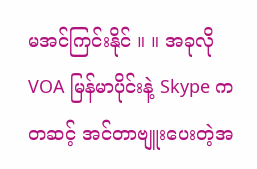မအင်ကြင်းနိုင် ။ ။ အခုလို VOA မြန်မာပိုင်းနဲ့ Skype ကတဆင့် အင်တာဗျူးပေးတဲ့အ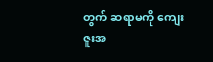တွက် ဆရာမကို ကျေးဇူးအ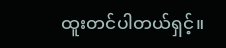ထူးတင်ပါတယ်ရှင့်။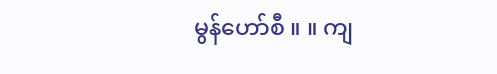မွန်ဟော်စီ ။ ။ ကျ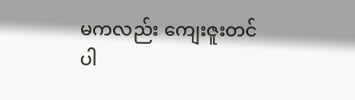မကလည်း ကျေးဇူးတင်ပါ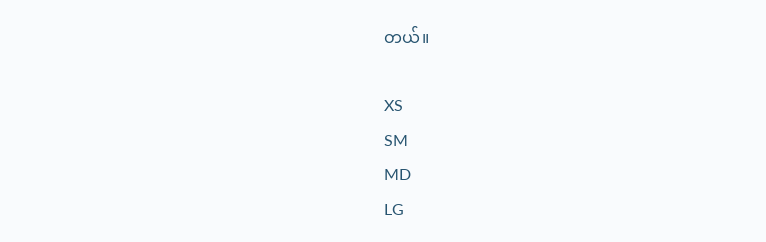တယ်။

XS
SM
MD
LG